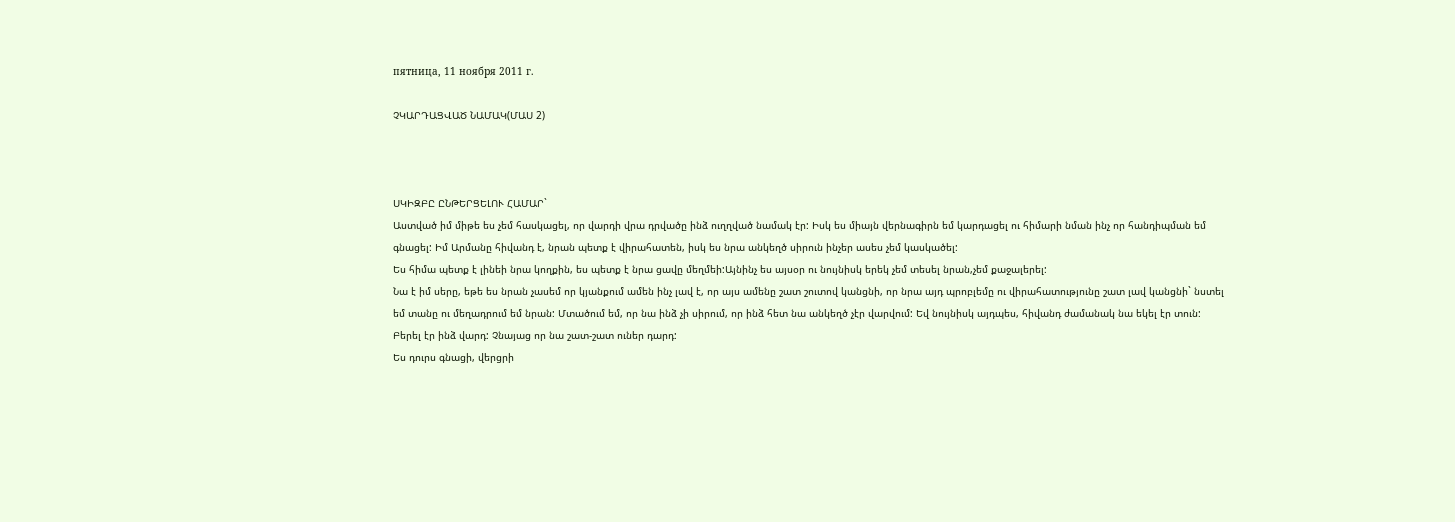пятница, 11 ноября 2011 г.

ՉԿԱՐԴԱՑՎԱԾ ՆԱՄԱԿ(ՄԱՍ 2)



ՍԿԻԶԲԸ ԸՆԹԵՐՑԵԼՈՒ ՀԱՄԱՐ`
Աստված իմ միթե ես չեմ հասկացել, որ վարդի վրա դրվածը ինձ ուղղված նամակ էր: Իսկ ես միայն վերնագիրն եմ կարդացել ու հիմարի նման ինչ որ հանդիպման եմ գնացել: Իմ Արմանը հիվանդ է, նրան պետք է վիրահատեն, իսկ ես նրա անկեղծ սիրուն ինչեր ասես չեմ կասկածել:
Ես հիմա պետք է լինեի նրա կողքին, ես պետք է նրա ցավը մեղմեի:Այնինչ ես այսօր ու նույնիսկ երեկ չեմ տեսել նրան,չեմ քաջալերել:
Նա է իմ սերը, եթե ես նրան չասեմ որ կյանքում ամեն ինչ լավ է, որ այս ամենը շատ շուտով կանցնի, որ նրա այդ պրոբլեմը ու վիրահատությունը շատ լավ կանցնի` նստել եմ տանը ու մեղադրում եմ նրան: Մտածում եմ, որ նա ինձ չի սիրում, որ ինձ հետ նա անկեղծ չէր վարվում: Եվ նույնիսկ այդպես, հիվանդ ժամանակ նա եկել էր տուն: Բերել էր ինձ վարդ: Չնայաց որ նա շատ-շատ ուներ դարդ:
Ես դուրս գնացի, վերցրի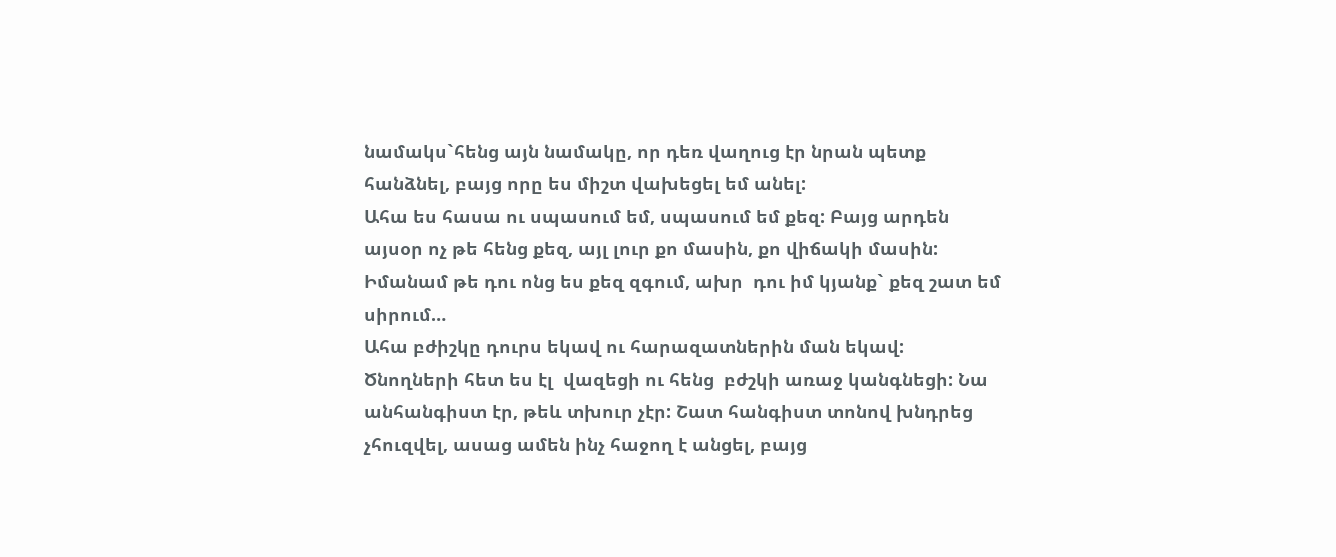նամակս`հենց այն նամակը, որ դեռ վաղուց էր նրան պետք հանձնել, բայց որը ես միշտ վախեցել եմ անել:
Ահա ես հասա ու սպասում եմ, սպասում եմ քեզ: Բայց արդեն այսօր ոչ թե հենց քեզ, այլ լուր քո մասին, քո վիճակի մասին: Իմանամ թե դու ոնց ես քեզ զգում, ախր  դու իմ կյանք` քեզ շատ եմ սիրում…
Ահա բժիշկը դուրս եկավ ու հարազատներին ման եկավ: Ծնողների հետ ես էլ  վազեցի ու հենց  բժշկի առաջ կանգնեցի: Նա անհանգիստ էր, թեև տխուր չէր: Շատ հանգիստ տոնով խնդրեց չհուզվել, ասաց ամեն ինչ հաջող է անցել, բայց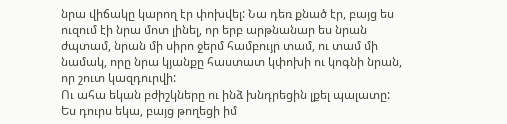նրա վիճակը կարող էր փոխվել: Նա դեռ քնած էր, բայց ես ուզում էի նրա մոտ լինել, որ երբ արթնանար ես նրան ժպտամ, նրան մի սիրո ջերմ համբույր տամ, ու տամ մի նամակ, որը նրա կյանքը հաստատ կփոխի ու կոգնի նրան, որ շուտ կազդուրվի:
Ու ահա եկան բժիշկները ու ինձ խնդրեցին լքել պալատը: Ես դուրս եկա, բայց թողեցի իմ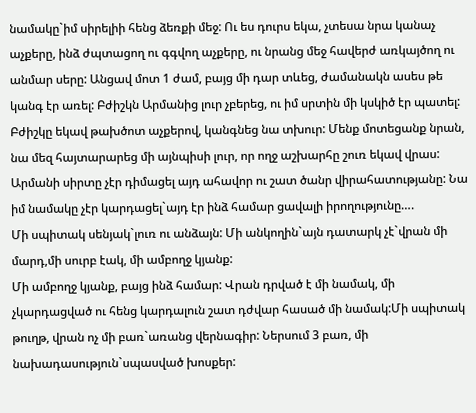նամակը`իմ սիրելիի հենց ձեռքի մեջ: Ու ես դուրս եկա, չտեսա նրա կանաչ աչքերը, ինձ ժպտացող ու գգվող աչքերը, ու նրանց մեջ հավերժ առկայծող ու անմար սերը: Անցավ մոտ 1 ժամ, բայց մի դար տևեց, ժամանակն ասես թե կանգ էր առել: Բժիշկն Արմանից լուր չբերեց, ու իմ սրտին մի կսկիծ էր պատել:
Բժիշկը եկավ թախծոտ աչքերով, կանգնեց նա տխուր: Մենք մոտեցանք նրան, նա մեզ հայտարարեց մի այնպիսի լուր, որ ողջ աշխարհը շուռ եկավ վրաս: Արմանի սիրտը չէր դիմացել այդ ահավոր ու շատ ծանր վիրահատությանը: Նա իմ նամակը չէր կարդացել`այդ էր ինձ համար ցավալի իրողությունը….
Մի սպիտակ սենյակ`լուռ ու անձայն: Մի անկողին`այն դատարկ չէ`վրան մի մարդ,մի սուրբ էակ, մի ամբողջ կյանք:
Մի ամբողջ կյանք, բայց ինձ համար: Վրան դրված է մի նամակ, մի չկարդացված ու հենց կարդալուն շատ դժվար հասած մի նամակ:Մի սպիտակ թուղթ, վրան ոչ մի բառ`առանց վերնագիր: Ներսում 3 բառ, մի նախադասություն`սպասված խոսքեր: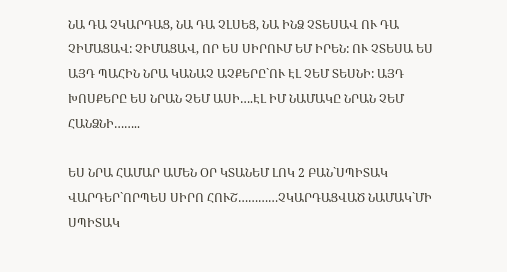ՆԱ ԴԱ ՉԿԱՐԴԱՑ, ՆԱ ԴԱ ՉԼՍԵՑ, ՆԱ ԻՆՁ ՉՏԵՍԱՎ ՈՒ ԴԱ ՉԻՄԱՑԱՎ: ՉԻՄԱՑԱՎ, ՈՐ ԵՍ ՍԻՐՈՒՄ ԵՄ ԻՐԵՆ: ՈՒ ՉՏԵՍԱ ԵՍ ԱՅԴ ՊԱՀԻՆ ՆՐԱ ԿԱՆԱՉ ԱՉՔԵՐԸ`ՈՒ ԷԼ ՉԵՄ ՏԵՍՆԻ: ԱՅԴ ԽՈՍՔԵՐԸ ԵՍ ՆՐԱՆ ՉԵՄ ԱՍԻ….ԷԼ ԻՄ ՆԱՄԱԿԸ ՆՐԱՆ ՉԵՄ ՀԱՆՁՆԻ……..

ԵՍ ՆՐԱ ՀԱՄԱՐ ԱՄԵՆ ՕՐ ԿՏԱՆԵՄ ԼՈԿ 2 ԲԱՆ`ՍՊԻՏԱԿ ՎԱՐԴԵՐ`ՈՐՊԵՍ ՍԻՐՈ ՀՈՒՇ…………ՉԿԱՐԴԱՑՎԱԾ ՆԱՄԱԿ`ՄԻ ՍՊԻՏԱԿ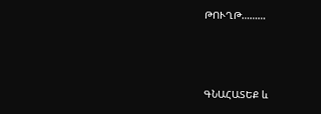ԹՈՒՂԹ………



ԳՆԱՀԱՏԵՔ և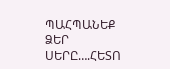ՊԱՀՊԱՆԵՔ ՁԵՐ ՍԵՐԸ….ՀԵՏՈ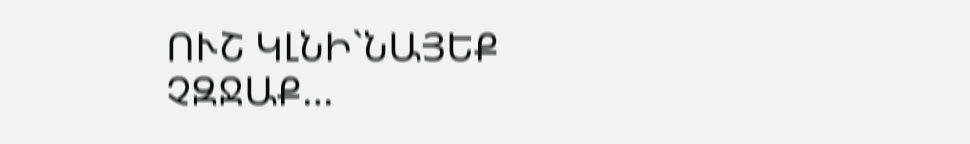ՈՒՇ ԿԼՆԻ`ՆԱՅԵՔ ՉԶՋԱՔ…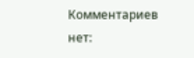Комментариев нет: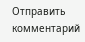Отправить комментарий